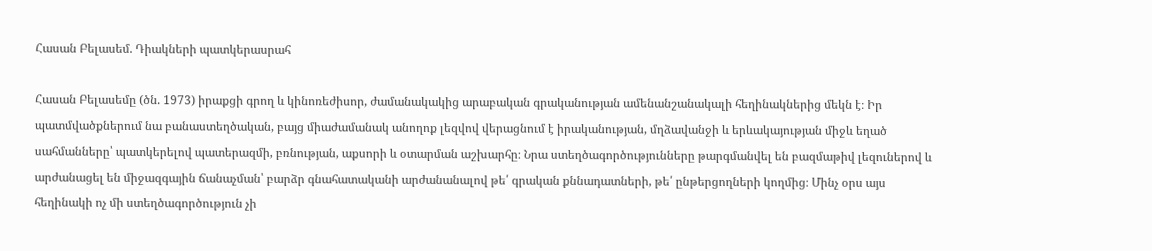Հասան Բելասեմ. Դիակների պատկերասրահ

Հասան Բելասեմը (ծն. 1973) իրաքցի գրող և կինոռեժիսոր, ժամանակակից արաբական գրականության ամենանշանակալի հեղինակներից մեկն է։ Իր պատմվածքներում նա բանաստեղծական, բայց միաժամանակ անողոք լեզվով վերացնում է իրականության, մղձավանջի և երևակայության միջև եղած սահմանները՝ պատկերելով պատերազմի, բռնության, աքսորի և օտարման աշխարհը։ Նրա ստեղծագործությունները թարգմանվել են բազմաթիվ լեզուներով և արժանացել են միջազգային ճանաչման՝ բարձր գնահատականի արժանանալով թե՛ գրական քննադատների, թե՛ ընթերցողների կողմից։ Մինչ օրս այս հեղինակի ոչ մի ստեղծագործություն չի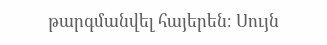թարգմանվել հայերեն։ Սույն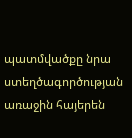պատմվածքը նրա ստեղծագործության առաջին հայերեն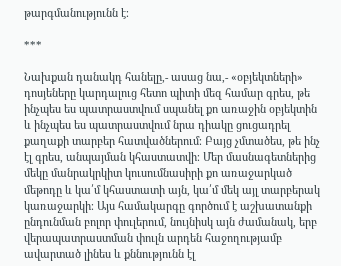թարգմանությունն է։

***

Նախքան դանակդ հանելը,- ասաց նա,- «օբյեկտների» դոսյեները կարդալուց հետո պիտի մեզ համար գրես, թե ինչպես ես պատրաստվում սպանել քո առաջին օբյեկտին և ինչպես ես պատրաստվում նրա դիակը ցուցադրել քաղաքի տարբեր հատվածներում։ Բայց չմտածես, թե ինչ էլ գրես, անպայման կհաստատվի։ Մեր մասնագետներից մեկը մանրակրկիտ կուսումնասիրի քո առաջարկած մեթոդը և կա՛մ կհաստատի այն, կա՛մ մեկ այլ տարբերակ կառաջարկի։ Այս համակարգը գործում է աշխատանքի ընդունման բոլոր փուլերում, նույնիսկ այն ժամանակ, երբ վերապատրաստման փուլն արդեն հաջողությամբ ավարտած լինես և քննությունն էլ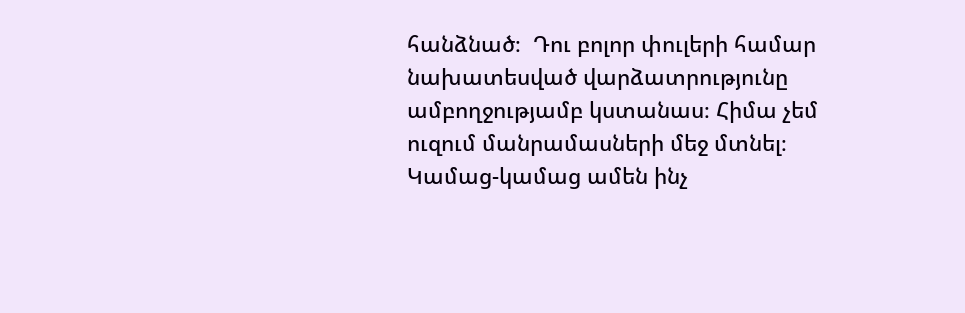հանձնած։  Դու բոլոր փուլերի համար նախատեսված վարձատրությունը ամբողջությամբ կստանաս։ Հիմա չեմ ուզում մանրամասների մեջ մտնել։ Կամաց-կամաց ամեն ինչ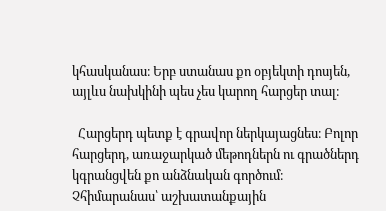կհասկանաս։ Երբ ստանաս քո օբյեկտի դոսյեն, այլևս նախկինի պես չես կարող հարցեր տալ։

  Հարցերդ պետք է գրավոր ներկայացնես։ Բոլոր հարցերդ, առաջարկած մեթոդներն ու գրածներդ կգրանցվեն քո անձնական գործում։ Չհիմարանաս՝ աշխատանքային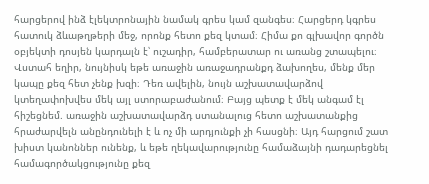հարցերով ինձ էլեկտրոնային նամակ գրես կամ զանգես։ Հարցերդ կգրես հատուկ ձևաթղթերի մեջ, որոնք հետո քեզ կտամ։ Հիմա քո գլխավոր գործն օբյեկտի դոսյեն կարդալն է՝ ուշադիր, համբերատար ու առանց շտապելու։ Վստահ եղիր, նույնիսկ եթե առաջին առաջադրանքդ ձախողես, մենք մեր կապը քեզ հետ չենք խզի։ Դեռ ավելին, նույն աշխատավարձով կտեղափոխվես մեկ այլ ստորաբաժանում։ Բայց պետք է մեկ անգամ էլ հիշեցնեմ. առաջին աշխատավարձդ ստանալուց հետո աշխատանքից հրաժարվելն անընդունելի է և ոչ մի արդյունքի չի հասցնի։ Այդ հարցում շատ խիստ կանոններ ունենք, և եթե ղեկավարությունը համաձայնի դադարեցնել համագործակցությունը քեզ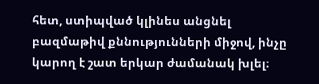հետ, ստիպված կլինես անցնել բազմաթիվ քննությունների միջով, ինչը կարող է շատ երկար ժամանակ խլել։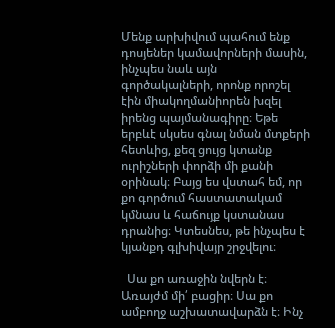Մենք արխիվում պահում ենք դոսյեներ կամավորների մասին, ինչպես նաև այն գործակալների, որոնք որոշել էին միակողմանիորեն խզել իրենց պայմանագիրը։ Եթե երբևէ սկսես գնալ նման մտքերի հետևից, քեզ ցույց կտանք ուրիշների փորձի մի քանի օրինակ։ Բայց ես վստահ եմ, որ քո գործում հաստատակամ կմնաս և հաճույք կստանաս դրանից։ Կտեսնես, թե ինչպես է կյանքդ գլխիվայր շրջվելու։

  Սա քո առաջին նվերն է։ Առայժմ մի՛ բացիր։ Սա քո ամբողջ աշխատավարձն է։ Ինչ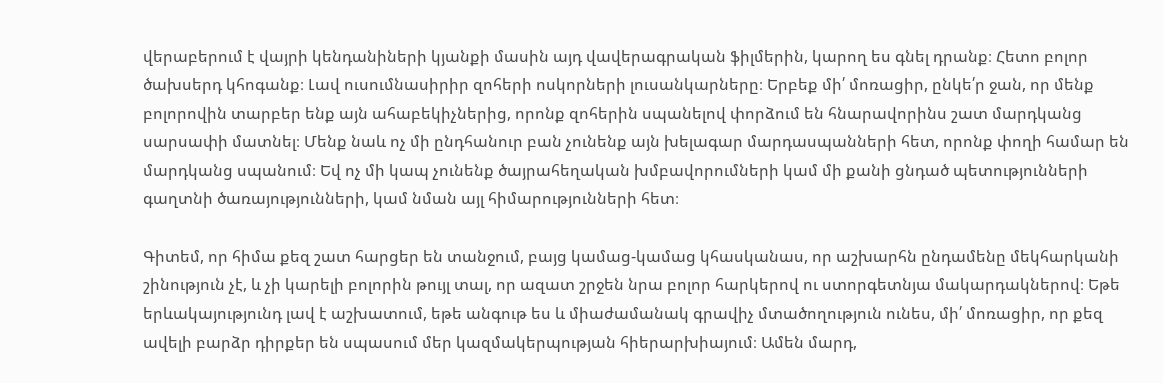վերաբերում է վայրի կենդանիների կյանքի մասին այդ վավերագրական ֆիլմերին, կարող ես գնել դրանք։ Հետո բոլոր ծախսերդ կհոգանք։ Լավ ուսումնասիրիր զոհերի ոսկորների լուսանկարները։ Երբեք մի՛ մոռացիր, ընկե՛ր ջան, որ մենք բոլորովին տարբեր ենք այն ահաբեկիչներից, որոնք զոհերին սպանելով փորձում են հնարավորինս շատ մարդկանց սարսափի մատնել։ Մենք նաև ոչ մի ընդհանուր բան չունենք այն խելագար մարդասպանների հետ, որոնք փողի համար են մարդկանց սպանում։ Եվ ոչ մի կապ չունենք ծայրահեղական խմբավորումների կամ մի քանի ցնդած պետությունների գաղտնի ծառայությունների, կամ նման այլ հիմարությունների հետ։

Գիտեմ, որ հիմա քեզ շատ հարցեր են տանջում, բայց կամաց-կամաց կհասկանաս, որ աշխարհն ընդամենը մեկհարկանի շինություն չէ, և չի կարելի բոլորին թույլ տալ, որ ազատ շրջեն նրա բոլոր հարկերով ու ստորգետնյա մակարդակներով։ Եթե երևակայությունդ լավ է աշխատում, եթե անգութ ես և միաժամանակ գրավիչ մտածողություն ունես, մի՛ մոռացիր, որ քեզ ավելի բարձր դիրքեր են սպասում մեր կազմակերպության հիերարխիայում։ Ամեն մարդ,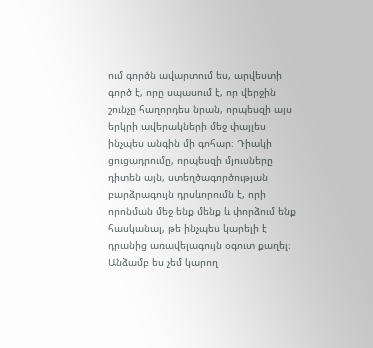ում գործն ավարտում ես, արվեստի գործ է, որը սպասում է, որ վերջին շունչը հաղորդես նրան, որպեսզի այս երկրի ավերակների մեջ փայլես ինչպես անգին մի գոհար։ Դիակի ցուցադրումը, որպեսզի մյուսները դիտեն այն, ստեղծագործության բարձրագույն դրսևորումն է, որի որոնման մեջ ենք մենք և փորձում ենք հասկանալ, թե ինչպես կարելի է դրանից առավելագույն օգուտ քաղել։ Անձամբ ես չեմ կարող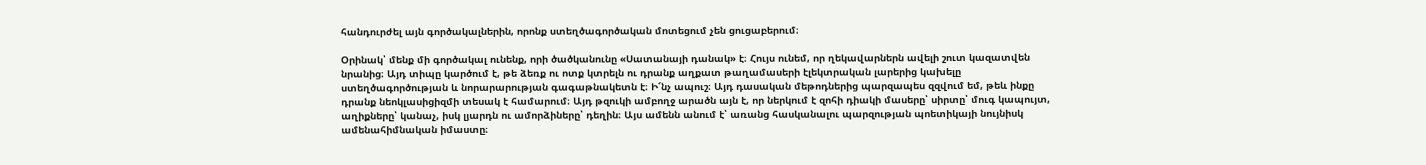հանդուրժել այն գործակալներին, որոնք ստեղծագործական մոտեցում չեն ցուցաբերում։

Օրինակ՝ մենք մի գործակալ ունենք, որի ծածկանունը «Սատանայի դանակ» է։ Հույս ունեմ, որ ղեկավարներն ավելի շուտ կազատվեն նրանից։ Այդ տիպը կարծում է, թե ձեռք ու ոտք կտրելն ու դրանք աղքատ թաղամասերի էլեկտրական լարերից կախելը ստեղծագործության և նորարարության գագաթնակետն է։ Ի՜նչ ապուշ։ Այդ դասական մեթոդներից պարզապես զզվում եմ, թեև ինքը դրանք նեոկլասիցիզմի տեսակ է համարում։ Այդ թզուկի ամբողջ արածն այն է, որ ներկում է զոհի դիակի մասերը՝ սիրտը՝ մուգ կապույտ, աղիքները՝ կանաչ, իսկ լյարդն ու ամորձիները՝ դեղին։ Այս ամենն անում է՝ առանց հասկանալու պարզության պոետիկայի նույնիսկ ամենահիմնական իմաստը։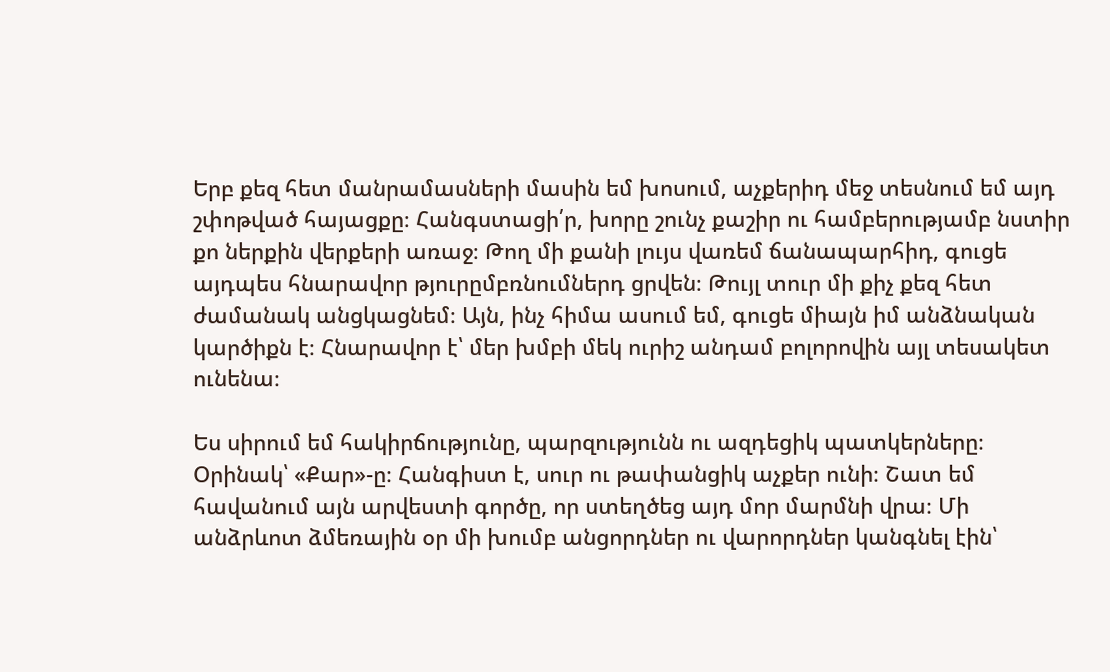Երբ քեզ հետ մանրամասների մասին եմ խոսում, աչքերիդ մեջ տեսնում եմ այդ շփոթված հայացքը։ Հանգստացի՛ր, խորը շունչ քաշիր ու համբերությամբ նստիր քո ներքին վերքերի առաջ։ Թող մի քանի լույս վառեմ ճանապարհիդ, գուցե այդպես հնարավոր թյուրըմբռնումներդ ցրվեն։ Թույլ տուր մի քիչ քեզ հետ ժամանակ անցկացնեմ։ Այն, ինչ հիմա ասում եմ, գուցե միայն իմ անձնական կարծիքն է։ Հնարավոր է՝ մեր խմբի մեկ ուրիշ անդամ բոլորովին այլ տեսակետ ունենա։

Ես սիրում եմ հակիրճությունը, պարզությունն ու ազդեցիկ պատկերները։ Օրինակ՝ «Քար»-ը։ Հանգիստ է, սուր ու թափանցիկ աչքեր ունի։ Շատ եմ հավանում այն արվեստի գործը, որ ստեղծեց այդ մոր մարմնի վրա։ Մի անձրևոտ ձմեռային օր մի խումբ անցորդներ ու վարորդներ կանգնել էին՝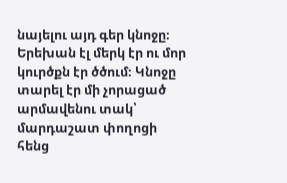նայելու այդ գեր կնոջը։ Երեխան էլ մերկ էր ու մոր կուրծքն էր ծծում։ Կնոջը տարել էր մի չորացած արմավենու տակ՝ մարդաշատ փողոցի հենց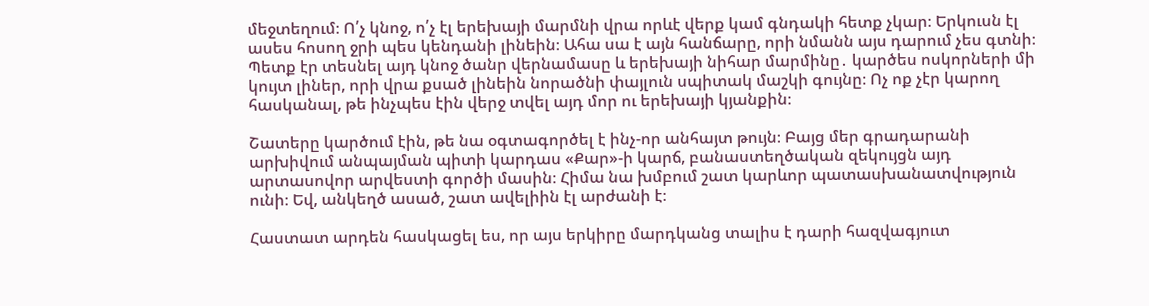մեջտեղում։ Ո՛չ կնոջ, ո՛չ էլ երեխայի մարմնի վրա որևէ վերք կամ գնդակի հետք չկար։ Երկուսն էլ ասես հոսող ջրի պես կենդանի լինեին։ Ահա սա է այն հանճարը, որի նմանն այս դարում չես գտնի։ Պետք էր տեսնել այդ կնոջ ծանր վերնամասը և երեխայի նիհար մարմինը․ կարծես ոսկորների մի կույտ լիներ, որի վրա քսած լինեին նորածնի փայլուն սպիտակ մաշկի գույնը։ Ոչ ոք չէր կարող հասկանալ, թե ինչպես էին վերջ տվել այդ մոր ու երեխայի կյանքին։

Շատերը կարծում էին, թե նա օգտագործել է ինչ-որ անհայտ թույն։ Բայց մեր գրադարանի արխիվում անպայման պիտի կարդաս «Քար»-ի կարճ, բանաստեղծական զեկույցն այդ արտասովոր արվեստի գործի մասին։ Հիմա նա խմբում շատ կարևոր պատասխանատվություն ունի։ Եվ, անկեղծ ասած, շատ ավելիին էլ արժանի է։

Հաստատ արդեն հասկացել ես, որ այս երկիրը մարդկանց տալիս է դարի հազվագյուտ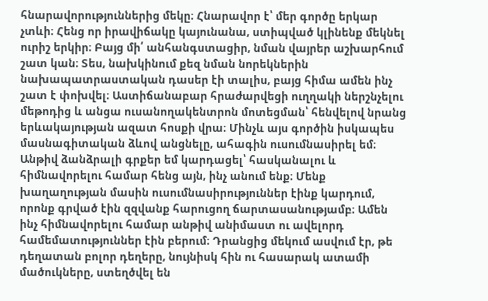հնարավորություններից մեկը։ Հնարավոր է՝ մեր գործը երկար չտևի։ Հենց որ իրավիճակը կայունանա, ստիպված կլինենք մեկնել ուրիշ երկիր։ Բայց մի՛ անհանգստացիր, նման վայրեր աշխարհում շատ կան։ Տես, նախկինում քեզ նման նորեկներին նախապատրաստական դասեր էի տալիս, բայց հիմա ամեն ինչ շատ է փոխվել։ Աստիճանաբար հրաժարվեցի ուղղակի ներշնչելու մեթոդից և անցա ուսանողակենտրոն մոտեցման՝ հենվելով նրանց երևակայության ազատ հոսքի վրա։ Մինչև այս գործին իսկապես մասնագիտական ձևով անցնելը, ահագին ուսումնասիրել եմ։ Անթիվ ձանձրալի գրքեր եմ կարդացել՝ հասկանալու և հիմնավորելու համար հենց այն, ինչ անում ենք։ Մենք խաղաղության մասին ուսումնասիրություններ էինք կարդում, որոնք գրված էին զզվանք հարուցող ճարտասանությամբ։ Ամեն ինչ հիմնավորելու համար անթիվ անիմաստ ու ավելորդ համեմատություններ էին բերում։ Դրանցից մեկում ասվում էր, թե դեղատան բոլոր դեղերը, նույնիսկ հին ու հասարակ ատամի մածուկները, ստեղծվել են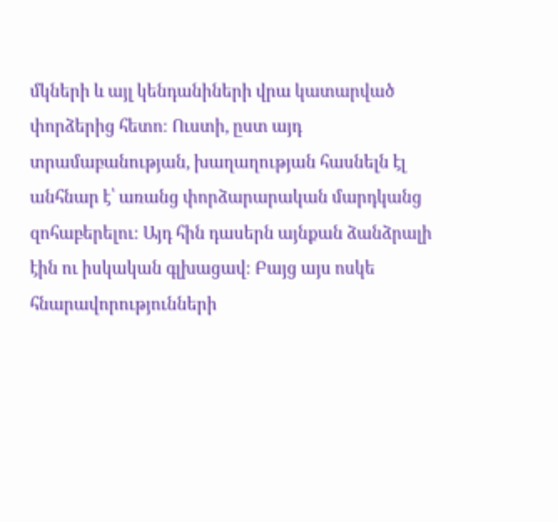մկների և այլ կենդանիների վրա կատարված փորձերից հետո։ Ուստի, ըստ այդ տրամաբանության, խաղաղության հասնելն էլ անհնար է՝ առանց փորձարարական մարդկանց զոհաբերելու։ Այդ հին դասերն այնքան ձանձրալի էին ու իսկական գլխացավ։ Բայց այս ոսկե հնարավորությունների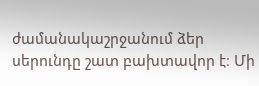ժամանակաշրջանում ձեր սերունդը շատ բախտավոր է։ Մի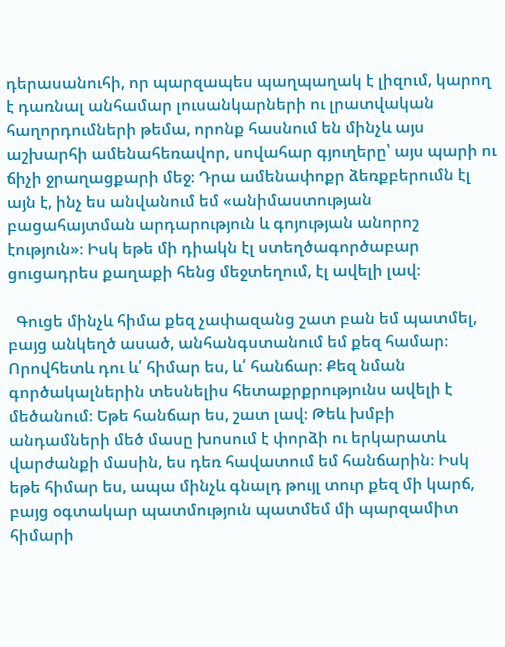դերասանուհի, որ պարզապես պաղպաղակ է լիզում, կարող է դառնալ անհամար լուսանկարների ու լրատվական հաղորդումների թեմա, որոնք հասնում են մինչև այս աշխարհի ամենահեռավոր, սովահար գյուղերը՝ այս պարի ու ճիչի ջրաղացքարի մեջ։ Դրա ամենափոքր ձեռքբերումն էլ այն է, ինչ ես անվանում եմ «անիմաստության բացահայտման արդարություն և գոյության անորոշ էություն»։ Իսկ եթե մի դիակն էլ ստեղծագործաբար ցուցադրես քաղաքի հենց մեջտեղում, էլ ավելի լավ։

  Գուցե մինչև հիմա քեզ չափազանց շատ բան եմ պատմել, բայց անկեղծ ասած, անհանգստանում եմ քեզ համար։ Որովհետև դու և՛ հիմար ես, և՛ հանճար։ Քեզ նման գործակալներին տեսնելիս հետաքրքրությունս ավելի է մեծանում։ Եթե հանճար ես, շատ լավ։ Թեև խմբի անդամների մեծ մասը խոսում է փորձի ու երկարատև վարժանքի մասին, ես դեռ հավատում եմ հանճարին։ Իսկ եթե հիմար ես, ապա մինչև գնալդ թույլ տուր քեզ մի կարճ, բայց օգտակար պատմություն պատմեմ մի պարզամիտ հիմարի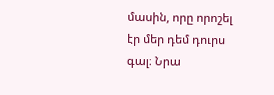մասին, որը որոշել էր մեր դեմ դուրս գալ։ Նրա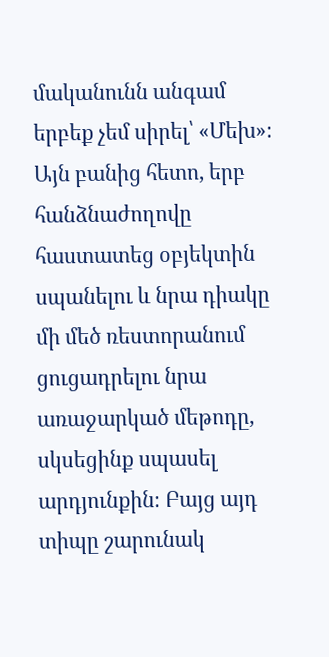մականունն անգամ երբեք չեմ սիրել՝ «Մեխ»։ Այն բանից հետո, երբ հանձնաժողովը հաստատեց օբյեկտին սպանելու և նրա դիակը մի մեծ ռեստորանում ցուցադրելու նրա առաջարկած մեթոդը, սկսեցինք սպասել արդյունքին։ Բայց այդ տիպը շարունակ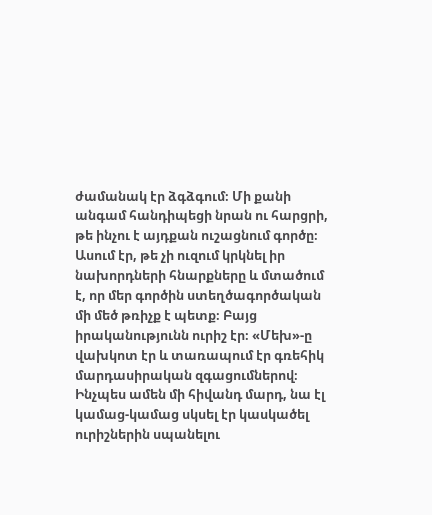ժամանակ էր ձգձգում։ Մի քանի անգամ հանդիպեցի նրան ու հարցրի, թե ինչու է այդքան ուշացնում գործը։ Ասում էր, թե չի ուզում կրկնել իր նախորդների հնարքները և մտածում է, որ մեր գործին ստեղծագործական մի մեծ թռիչք է պետք։ Բայց իրականությունն ուրիշ էր։ «Մեխ»-ը վախկոտ էր և տառապում էր գռեհիկ մարդասիրական զգացումներով։ Ինչպես ամեն մի հիվանդ մարդ, նա էլ կամաց-կամաց սկսել էր կասկածել ուրիշներին սպանելու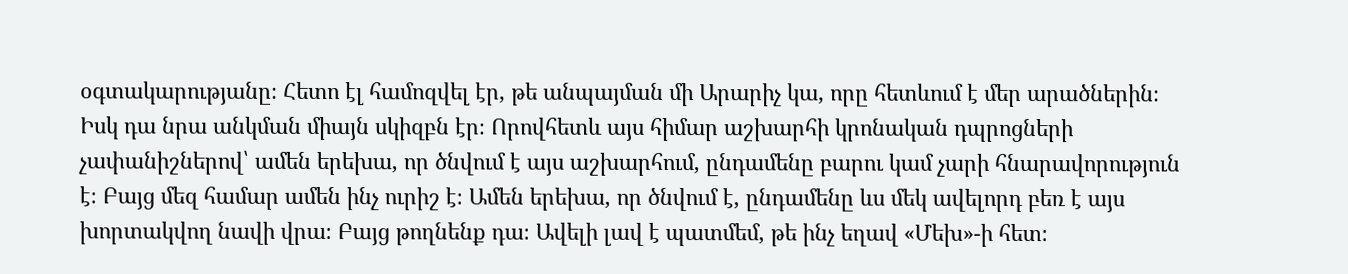օգտակարությանը։ Հետո էլ համոզվել էր, թե անպայման մի Արարիչ կա, որը հետևում է մեր արածներին։ Իսկ դա նրա անկման միայն սկիզբն էր։ Որովհետև այս հիմար աշխարհի կրոնական դպրոցների չափանիշներով՝ ամեն երեխա, որ ծնվում է այս աշխարհում, ընդամենը բարու կամ չարի հնարավորություն է։ Բայց մեզ համար ամեն ինչ ուրիշ է։ Ամեն երեխա, որ ծնվում է, ընդամենը ևս մեկ ավելորդ բեռ է այս խորտակվող նավի վրա։ Բայց թողնենք դա։ Ավելի լավ է պատմեմ, թե ինչ եղավ «Մեխ»-ի հետ։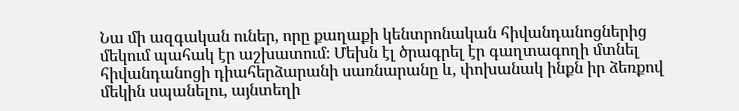Նա մի ազգական ուներ, որը քաղաքի կենտրոնական հիվանդանոցներից մեկում պահակ էր աշխատում։ Մեխն էլ ծրագրել էր գաղտագողի մտնել հիվանդանոցի դիահերձարանի սառնարանը և, փոխանակ ինքն իր ձեռքով մեկին սպանելու, այնտեղի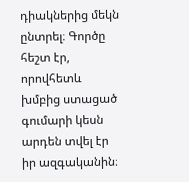դիակներից մեկն ընտրել։ Գործը հեշտ էր, որովհետև խմբից ստացած գումարի կեսն արդեն տվել էր իր ազգականին։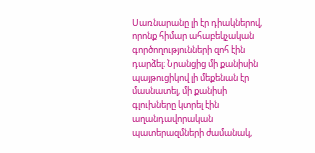Սառնարանը լի էր դիակներով, որոնք հիմար ահաբեկչական գործողությունների զոհ էին դարձել։ Նրանցից մի քանիսին պայթուցիկով լի մեքենան էր մասնատել, մի քանիսի գլուխները կտրել էին աղանդավորական պատերազմների ժամանակ,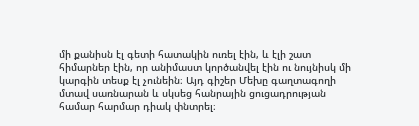մի քանիսն էլ գետի հատակին ուռել էին, և էլի շատ հիմարներ էին, որ անիմաստ կործանվել էին ու նույնիսկ մի կարգին տեսք էլ չունեին։ Այդ գիշեր Մեխը գաղտագողի մտավ սառնարան և սկսեց հանրային ցուցադրության համար հարմար դիակ փնտրել։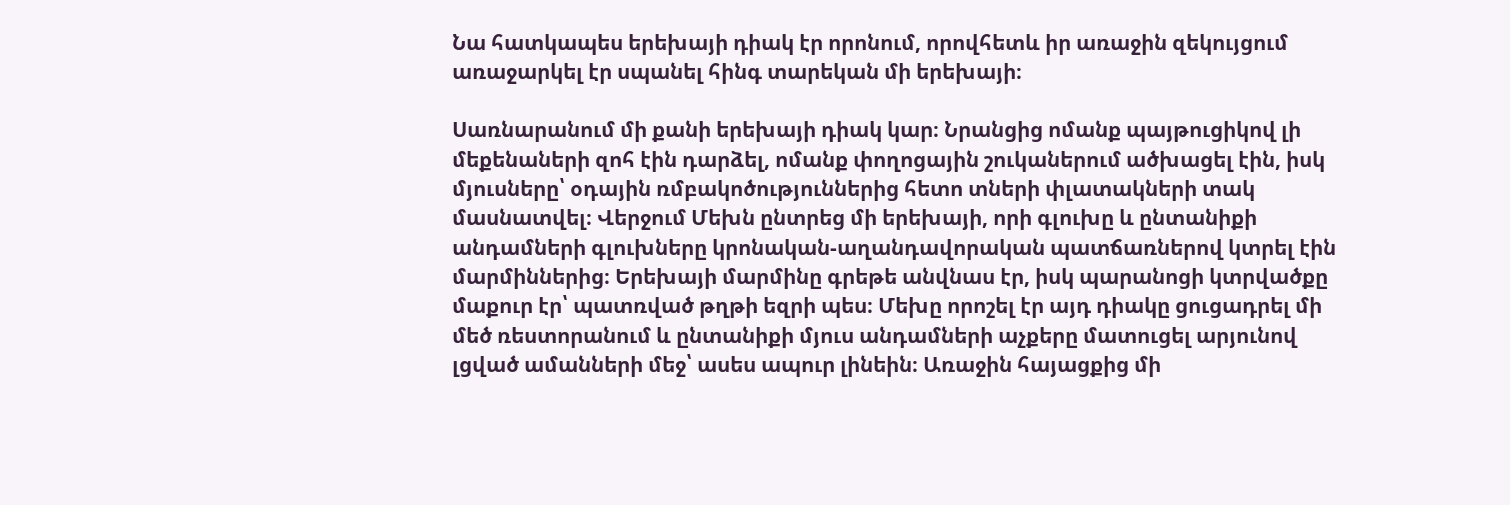Նա հատկապես երեխայի դիակ էր որոնում, որովհետև իր առաջին զեկույցում առաջարկել էր սպանել հինգ տարեկան մի երեխայի։

Սառնարանում մի քանի երեխայի դիակ կար։ Նրանցից ոմանք պայթուցիկով լի մեքենաների զոհ էին դարձել, ոմանք փողոցային շուկաներում ածխացել էին, իսկ մյուսները՝ օդային ռմբակոծություններից հետո տների փլատակների տակ մասնատվել։ Վերջում Մեխն ընտրեց մի երեխայի, որի գլուխը և ընտանիքի անդամների գլուխները կրոնական-աղանդավորական պատճառներով կտրել էին մարմիններից։ Երեխայի մարմինը գրեթե անվնաս էր, իսկ պարանոցի կտրվածքը մաքուր էր՝ պատռված թղթի եզրի պես։ Մեխը որոշել էր այդ դիակը ցուցադրել մի մեծ ռեստորանում և ընտանիքի մյուս անդամների աչքերը մատուցել արյունով լցված ամանների մեջ՝ ասես ապուր լինեին։ Առաջին հայացքից մի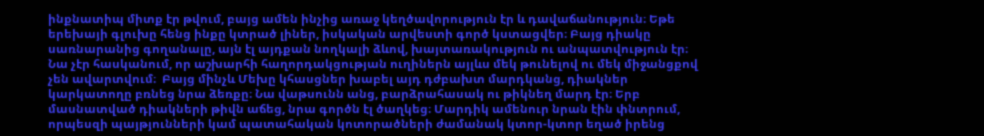ինքնատիպ միտք էր թվում, բայց ամեն ինչից առաջ կեղծավորություն էր և դավաճանություն։ Եթե երեխայի գլուխը հենց ինքը կտրած լիներ, իսկական արվեստի գործ կստացվեր։ Բայց դիակը սառնարանից գողանալը, այն էլ այդքան նողկալի ձևով, խայտառակություն ու անպատվություն էր։ Նա չէր հասկանում, որ աշխարհի հաղորդակցության ուղիներն այլևս մեկ թունելով ու մեկ միջանցքով չեն ավարտվում։  Բայց մինչև Մեխը կհասցներ խաբել այդ դժբախտ մարդկանց, դիակներ կարկատողը բռնեց նրա ձեռքը։ Նա վաթսունն անց, բարձրահասակ ու թիկնեղ մարդ էր։ Երբ մասնատված դիակների թիվն աճեց, նրա գործն էլ ծաղկեց։ Մարդիկ ամենուր նրան էին փնտրում, որպեսզի պայթյունների կամ պատահական կոտորածների ժամանակ կտոր-կտոր եղած իրենց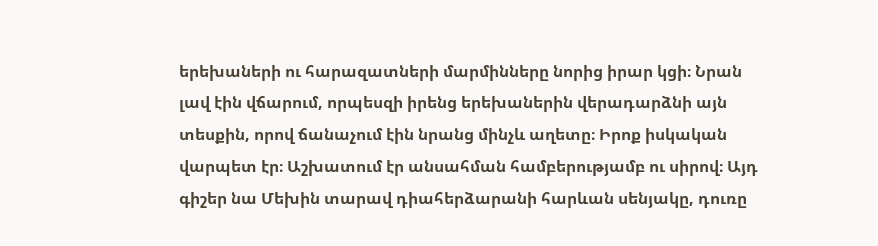երեխաների ու հարազատների մարմինները նորից իրար կցի։ Նրան լավ էին վճարում, որպեսզի իրենց երեխաներին վերադարձնի այն տեսքին, որով ճանաչում էին նրանց մինչև աղետը։ Իրոք իսկական վարպետ էր։ Աշխատում էր անսահման համբերությամբ ու սիրով։ Այդ գիշեր նա Մեխին տարավ դիահերձարանի հարևան սենյակը, դուռը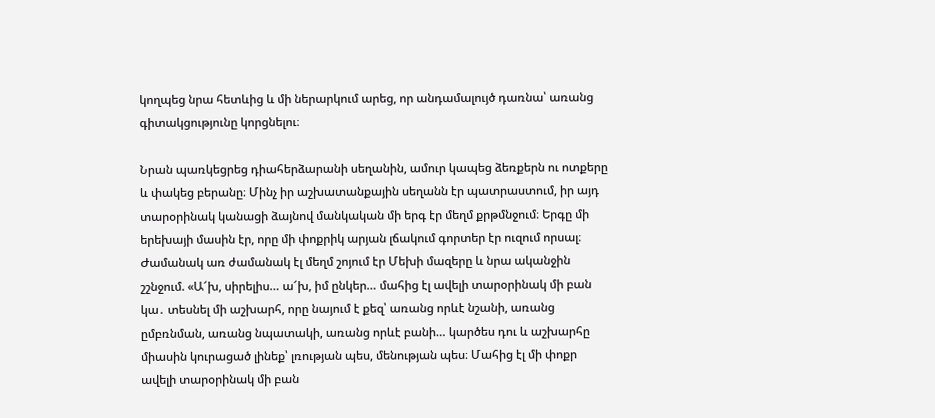կողպեց նրա հետևից և մի ներարկում արեց, որ անդամալույծ դառնա՝ առանց գիտակցությունը կորցնելու։

Նրան պառկեցրեց դիահերձարանի սեղանին, ամուր կապեց ձեռքերն ու ոտքերը և փակեց բերանը։ Մինչ իր աշխատանքային սեղանն էր պատրաստում, իր այդ տարօրինակ կանացի ձայնով մանկական մի երգ էր մեղմ քրթմնջում։ Երգը մի երեխայի մասին էր, որը մի փոքրիկ արյան լճակում գորտեր էր ուզում որսալ։ Ժամանակ առ ժամանակ էլ մեղմ շոյում էր Մեխի մազերը և նրա ականջին շշնջում. «Ա՜խ, սիրելիս… ա՜խ, իմ ընկեր… մահից էլ ավելի տարօրինակ մի բան կա․ տեսնել մի աշխարհ, որը նայում է քեզ՝ առանց որևէ նշանի, առանց ըմբռնման, առանց նպատակի, առանց որևէ բանի… կարծես դու և աշխարհը միասին կուրացած լինեք՝ լռության պես, մենության պես։ Մահից էլ մի փոքր ավելի տարօրինակ մի բան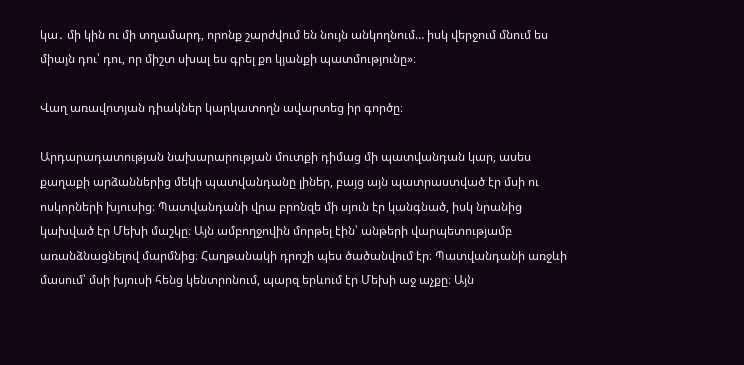կա․ մի կին ու մի տղամարդ, որոնք շարժվում են նույն անկողնում… իսկ վերջում մնում ես միայն դու՝ դու, որ միշտ սխալ ես գրել քո կյանքի պատմությունը»։

Վաղ առավոտյան դիակներ կարկատողն ավարտեց իր գործը։

Արդարադատության նախարարության մուտքի դիմաց մի պատվանդան կար, ասես քաղաքի արձաններից մեկի պատվանդանը լիներ, բայց այն պատրաստված էր մսի ու ոսկորների խյուսից։ Պատվանդանի վրա բրոնզե մի սյուն էր կանգնած, իսկ նրանից կախված էր Մեխի մաշկը։ Այն ամբողջովին մորթել էին՝ անթերի վարպետությամբ առանձնացնելով մարմնից։ Հաղթանակի դրոշի պես ծածանվում էր։ Պատվանդանի առջևի մասում՝ մսի խյուսի հենց կենտրոնում, պարզ երևում էր Մեխի աջ աչքը։ Այն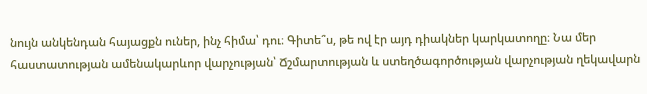նույն անկենդան հայացքն ուներ, ինչ հիմա՝ դու։ Գիտե՞ս, թե ով էր այդ դիակներ կարկատողը։ Նա մեր հաստատության ամենակարևոր վարչության՝ Ճշմարտության և ստեղծագործության վարչության ղեկավարն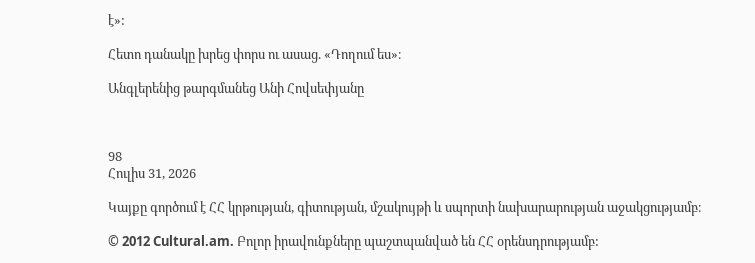է»:

Հետո դանակը խրեց փորս ու ասաց. «Դողում ես»։

Անգլերենից թարգմանեց Անի Հովսեփյանը



98
Հուլիս 31, 2026

Կայքը գործում է ՀՀ կրթության, գիտության, մշակույթի և սպորտի նախարարության աջակցությամբ։

© 2012 Cultural.am. Բոլոր իրավունքները պաշտպանված են ՀՀ օրենսդրությամբ: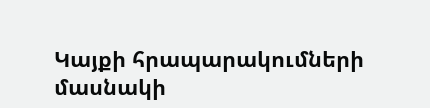Կայքի հրապարակումների մասնակի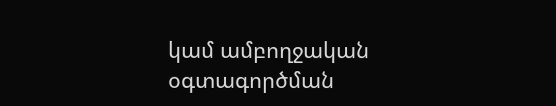կամ ամբողջական օգտագործման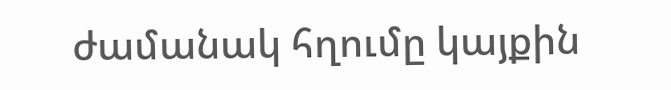ժամանակ հղումը կայքին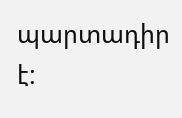պարտադիր է: